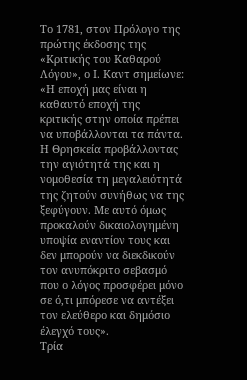Το 1781, στον Πρόλογο της πρώτης έκδοσης της «Κριτικής του Καθαρού Λόγου», ο Ι. Καντ σημείωνε: «Η εποχή μας είναι η καθαυτό εποχή της κριτικής στην οποία πρέπει να υποβάλλονται τα πάντα. Η Θρησκεία προβάλλοντας την αγιότητά της και η νομοθεσία τη μεγαλειότητά της ζητούν συνήθως να της ξεφύγουν. Με αυτό όμως προκαλούν δικαιολογημένη υποψία εναντίον τους και δεν μπορούν να διεκδικούν τον ανυπόκριτο σεβασμό που ο λόγος προσφέρει μόνο σε ό,τι μπόρεσε να αντέξει τον ελεύθερο και δημόσιο έλεγχό τους».
Τρία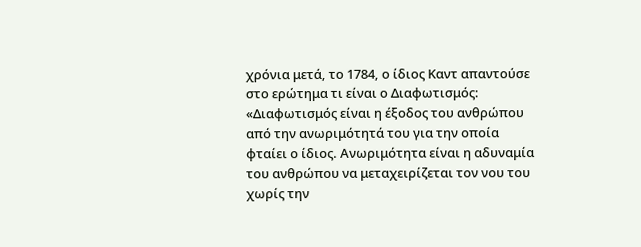χρόνια μετά, το 1784, ο ίδιος Καντ απαντούσε στο ερώτημα τι είναι ο Διαφωτισμός: «Διαφωτισμός είναι η έξοδος του ανθρώπου από την ανωριμότητά του για την οποία φταίει ο ίδιος. Ανωριμότητα είναι η αδυναμία του ανθρώπου να μεταχειρίζεται τον νου του χωρίς την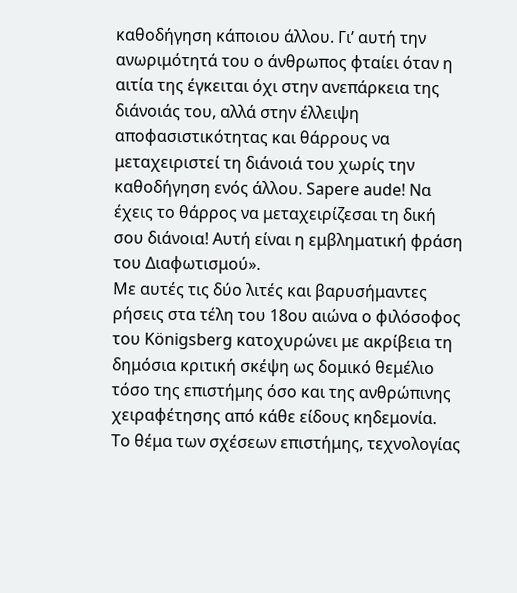καθοδήγηση κάποιου άλλου. Γι’ αυτή την ανωριμότητά του ο άνθρωπος φταίει όταν η αιτία της έγκειται όχι στην ανεπάρκεια της διάνοιάς του, αλλά στην έλλειψη αποφασιστικότητας και θάρρους να μεταχειριστεί τη διάνοιά του χωρίς την καθοδήγηση ενός άλλου. Sapere aude! Να έχεις το θάρρος να μεταχειρίζεσαι τη δική σου διάνοια! Αυτή είναι η εμβληματική φράση του Διαφωτισμού».
Με αυτές τις δύο λιτές και βαρυσήμαντες ρήσεις στα τέλη του 18ου αιώνα ο φιλόσοφος του Königsberg κατοχυρώνει με ακρίβεια τη δημόσια κριτική σκέψη ως δομικό θεμέλιο τόσο της επιστήμης όσο και της ανθρώπινης χειραφέτησης από κάθε είδους κηδεμονία.
Το θέμα των σχέσεων επιστήμης, τεχνολογίας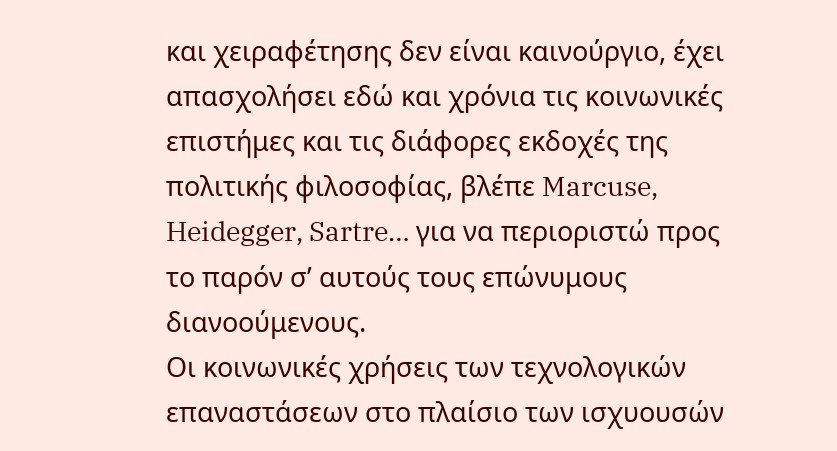και χειραφέτησης δεν είναι καινούργιο, έχει απασχολήσει εδώ και χρόνια τις κοινωνικές επιστήμες και τις διάφορες εκδοχές της πολιτικής φιλοσοφίας, βλέπε Marcuse, Heidegger, Sartre… για να περιοριστώ προς το παρόν σ’ αυτούς τους επώνυμους διανοούμενους.
Οι κοινωνικές χρήσεις των τεχνολογικών επαναστάσεων στο πλαίσιο των ισχυουσών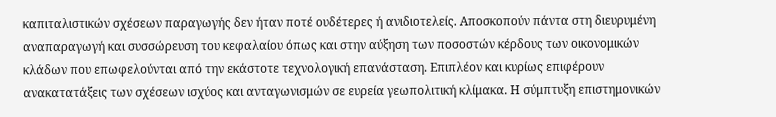καπιταλιστικών σχέσεων παραγωγής δεν ήταν ποτέ ουδέτερες ή ανιδιοτελείς. Αποσκοπούν πάντα στη διευρυμένη αναπαραγωγή και συσσώρευση του κεφαλαίου όπως και στην αύξηση των ποσοστών κέρδους των οικονομικών κλάδων που επωφελούνται από την εκάστοτε τεχνολογική επανάσταση. Επιπλέον και κυρίως επιφέρουν ανακατατάξεις των σχέσεων ισχύος και ανταγωνισμών σε ευρεία γεωπολιτική κλίμακα. Η σύμπτυξη επιστημονικών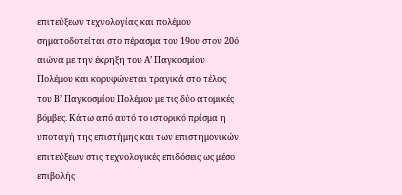επιτεύξεων τεχνολογίας και πολέμου σηματοδοτείται στο πέρασμα του 19ου στον 20ό αιώνα με την έκρηξη του Α’ Παγκοσμίου Πολέμου και κορυφώνεται τραγικά στο τέλος του Β’ Παγκοσμίου Πολέμου με τις δύο ατομικές βόμβες. Κάτω από αυτό το ιστορικό πρίσμα η υποταγή της επιστήμης και των επιστημονικών επιτεύξεων στις τεχνολογικές επιδόσεις ως μέσο επιβολής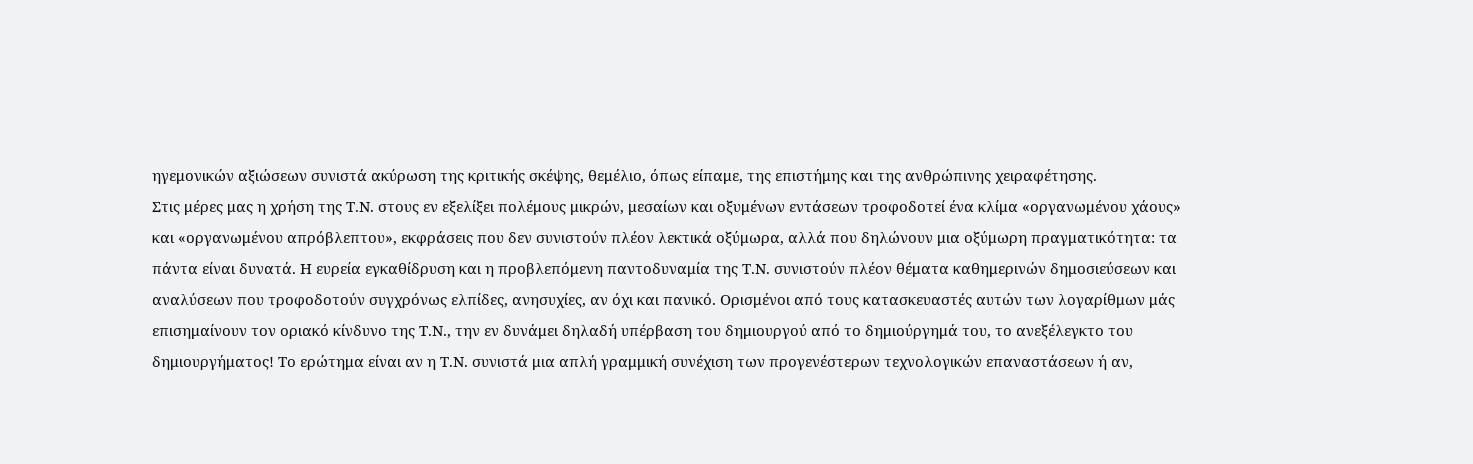ηγεμονικών αξιώσεων συνιστά ακύρωση της κριτικής σκέψης, θεμέλιο, όπως είπαμε, της επιστήμης και της ανθρώπινης χειραφέτησης.
Στις μέρες μας η χρήση της Τ.Ν. στους εν εξελίξει πολέμους μικρών, μεσαίων και οξυμένων εντάσεων τροφοδοτεί ένα κλίμα «οργανωμένου χάους» και «οργανωμένου απρόβλεπτου», εκφράσεις που δεν συνιστούν πλέον λεκτικά οξύμωρα, αλλά που δηλώνουν μια οξύμωρη πραγματικότητα: τα πάντα είναι δυνατά. Η ευρεία εγκαθίδρυση και η προβλεπόμενη παντοδυναμία της Τ.Ν. συνιστούν πλέον θέματα καθημερινών δημοσιεύσεων και αναλύσεων που τροφοδοτούν συγχρόνως ελπίδες, ανησυχίες, αν όχι και πανικό. Ορισμένοι από τους κατασκευαστές αυτών των λογαρίθμων μάς επισημαίνουν τον οριακό κίνδυνο της Τ.Ν., την εν δυνάμει δηλαδή υπέρβαση του δημιουργού από το δημιούργημά του, το ανεξέλεγκτο του δημιουργήματος! Το ερώτημα είναι αν η Τ.Ν. συνιστά μια απλή γραμμική συνέχιση των προγενέστερων τεχνολογικών επαναστάσεων ή αν,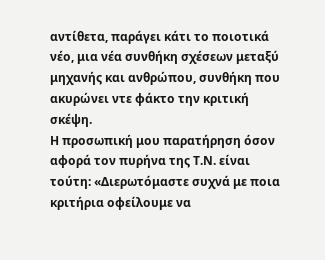αντίθετα, παράγει κάτι το ποιοτικά νέο, μια νέα συνθήκη σχέσεων μεταξύ μηχανής και ανθρώπου, συνθήκη που ακυρώνει ντε φάκτο την κριτική σκέψη.
Η προσωπική μου παρατήρηση όσον αφορά τον πυρήνα της Τ.Ν. είναι τούτη: «Διερωτόμαστε συχνά με ποια κριτήρια οφείλουμε να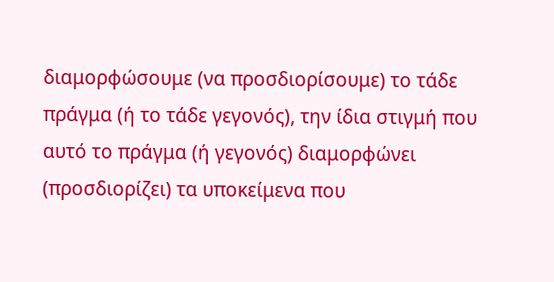διαμορφώσουμε (να προσδιορίσουμε) το τάδε πράγμα (ή το τάδε γεγονός), την ίδια στιγμή που αυτό το πράγμα (ή γεγονός) διαμορφώνει (προσδιορίζει) τα υποκείμενα που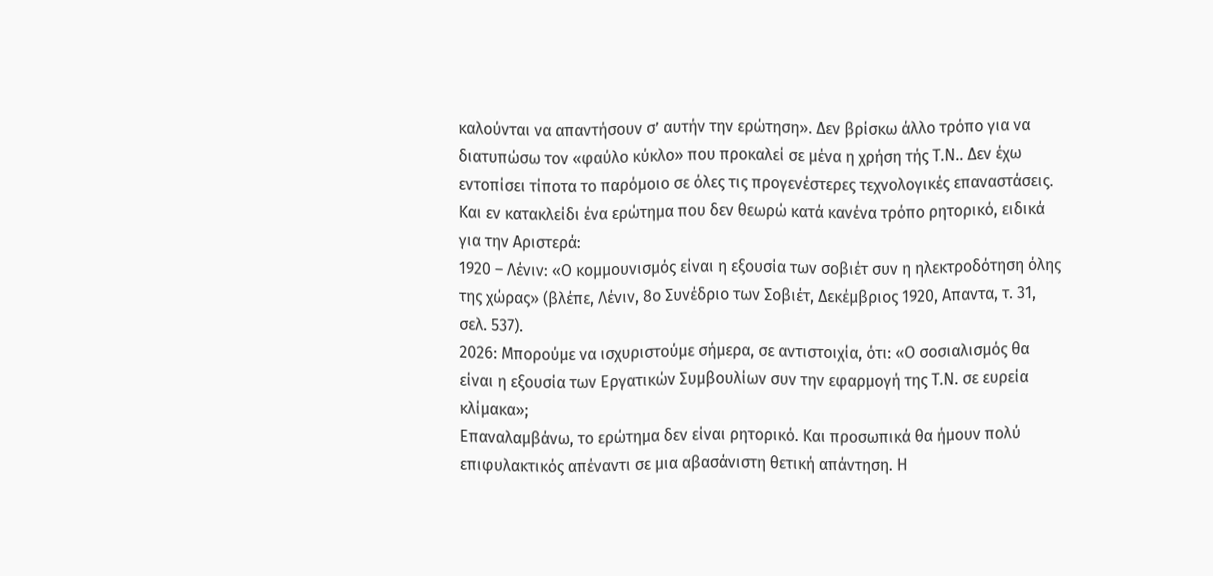καλούνται να απαντήσουν σ’ αυτήν την ερώτηση». Δεν βρίσκω άλλο τρόπο για να διατυπώσω τον «φαύλο κύκλο» που προκαλεί σε μένα η χρήση τής Τ.Ν.. Δεν έχω εντοπίσει τίποτα το παρόμοιο σε όλες τις προγενέστερες τεχνολογικές επαναστάσεις. Και εν κατακλείδι ένα ερώτημα που δεν θεωρώ κατά κανένα τρόπο ρητορικό, ειδικά για την Αριστερά:
1920 – Λένιν: «Ο κομμουνισμός είναι η εξουσία των σοβιέτ συν η ηλεκτροδότηση όλης της χώρας» (βλέπε, Λένιν, 8ο Συνέδριο των Σοβιέτ, Δεκέμβριος 1920, Απαντα, τ. 31, σελ. 537).
2026: Μπορούμε να ισχυριστούμε σήμερα, σε αντιστοιχία, ότι: «Ο σοσιαλισμός θα είναι η εξουσία των Εργατικών Συμβουλίων συν την εφαρμογή της Τ.Ν. σε ευρεία κλίμακα»;
Επαναλαμβάνω, το ερώτημα δεν είναι ρητορικό. Και προσωπικά θα ήμουν πολύ επιφυλακτικός απέναντι σε μια αβασάνιστη θετική απάντηση. Η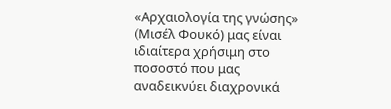«Αρχαιολογία της γνώσης» (Mισέλ Φουκό) μας είναι ιδιαίτερα χρήσιμη στο ποσοστό που μας αναδεικνύει διαχρονικά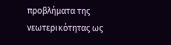προβλήματα της νεωτερικότητας ως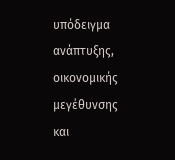υπόδειγμα ανάπτυξης, οικονομικής μεγέθυνσης και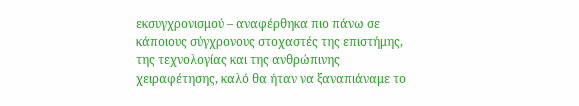εκσυγχρονισμού – αναφέρθηκα πιο πάνω σε κάποιους σύγχρονους στοχαστές της επιστήμης, της τεχνολογίας και της ανθρώπινης χειραφέτησης, καλό θα ήταν να ξαναπιάναμε το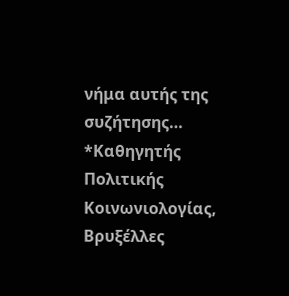νήμα αυτής της συζήτησης…
*Καθηγητής Πολιτικής Κοινωνιολογίας, Βρυξέλλες